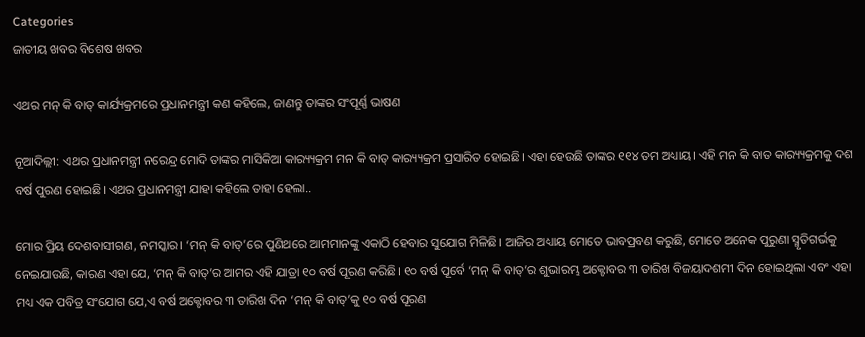Categories
ଜାତୀୟ ଖବର ବିଶେଷ ଖବର

ଏଥର ମନ୍ କି ବାତ୍ କାର୍ଯ୍ୟକ୍ରମରେ ପ୍ରଧାନମନ୍ତ୍ରୀ କଣ କହିଲେ, ଜାଣନ୍ତୁ ତାଙ୍କର ସଂପୂର୍ଣ୍ଣ ଭାଷଣ

ନୂଆଦିଲ୍ଲୀ: ଏଥର ପ୍ରଧାନମନ୍ତ୍ରୀ ନରେନ୍ଦ୍ର ମୋଦି ତାଙ୍କର ମାସିକିଆ କାର‌୍ୟ୍ୟକ୍ରମ ମନ କି ବାତ୍ କାର‌୍ୟ୍ୟକ୍ରମ ପ୍ରସାରିତ ହୋଇଛି। ଏହା ହେଉଛି ତାଙ୍କର ୧୧୪ ତମ ଅଧ୍ୟାୟ। ଏହି ମନ କି ବାତ କାର‌୍ୟ୍ୟକ୍ରମକୁ ଦଶ ବର୍ଷ ପୁରଣ ହୋଇଛି। ଏଥର ପ୍ରଧାନମନ୍ତ୍ରୀ ଯାହା କହିଲେ ତାହା ହେଲା..

ମୋର ପ୍ରିୟ ଦେଶବାସୀଗଣ, ନମସ୍କାର। ‘ମନ୍ କି ବାତ୍’ରେ ପୁଣିଥରେ ଆମମାନଙ୍କୁ ଏକାଠି ହେବାର ସୁଯୋଗ ମିଳିଛି। ଆଜିର ଅଧ୍ୟାୟ ମୋତେ ଭାବପ୍ରବଣ କରୁଛି, ମୋତେ ଅନେକ ପୁରୁଣା ସ୍ମୃତିଗର୍ଭକୁ ନେଇଯାଉଛି, କାରଣ ଏହା ଯେ, ‘ମନ୍ କି ବାତ୍’ର ଆମର ଏହି ଯାତ୍ରା ୧୦ ବର୍ଷ ପୂରଣ କରିଛି। ୧୦ ବର୍ଷ ପୂର୍ବେ ‘ମନ୍ କି ବାତ୍’ର ଶୁଭାରମ୍ଭ ଅକ୍ଟୋବର ୩ ତାରିଖ ବିଜୟାଦଶମୀ ଦିନ ହୋଇଥିଲା ଏବଂ ଏହା ମଧ୍ୟ ଏକ ପବିତ୍ର ସଂଯୋଗ ଯେ,ଏ ବର୍ଷ ଅକ୍ଟୋବର ୩ ତାରିଖ ଦିନ ‘ମନ୍ କି ବାତ୍’କୁ ୧୦ ବର୍ଷ ପୂରଣ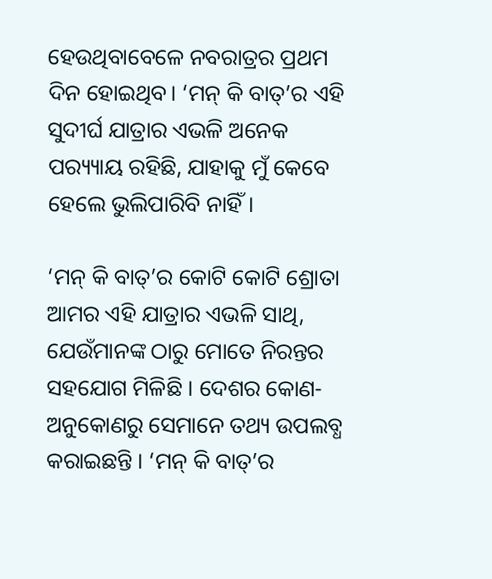ହେଉଥିବାବେଳେ ନବରାତ୍ରର ପ୍ରଥମ ଦିନ ହୋଇଥିବ। ‘ମନ୍ କି ବାତ୍’ର ଏହି ସୁଦୀର୍ଘ ଯାତ୍ରାର ଏଭଳି ଅନେକ ପର‌୍ୟ୍ୟାୟ ରହିଛି, ଯାହାକୁ ମୁଁ କେବେ ହେଲେ ଭୁଲିପାରିବି ନାହିଁ।

‘ମନ୍ କି ବାତ୍’ର କୋଟି କୋଟି ଶ୍ରୋତା ଆମର ଏହି ଯାତ୍ରାର ଏଭଳି ସାଥି, ଯେଉଁମାନଙ୍କ ଠାରୁ ମୋତେ ନିରନ୍ତର ସହଯୋଗ ମିଳିଛି । ଦେଶର କୋଣ- ଅନୁକୋଣରୁ ସେମାନେ ତଥ୍ୟ ଉପଲବ୍ଧ କରାଇଛନ୍ତି । ‘ମନ୍ କି ବାତ୍’ର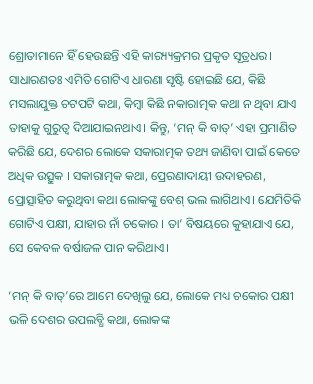ଶ୍ରୋତାମାନେ ହିଁ ହେଉଛନ୍ତି ଏହି କାର‌୍ୟ୍ୟକ୍ରମର ପ୍ରକୃତ ସୂତ୍ରଧର। ସାଧାରଣତଃ ଏମିତି ଗୋଟିଏ ଧାରଣା ସୃଷ୍ଟି ହୋଇଛି ଯେ, କିଛି ମସଲାଯୁକ୍ତ ଚଟପଟି କଥା, କିମ୍ବା କିଛି ନକାରାତ୍ମକ କଥା ନ ଥିବା ଯାଏ ତାହାକୁ ଗୁରୁତ୍ୱ ଦିଆଯାଇନଥାଏ। କିନ୍ତୁ, ‘ମନ୍ କି ବାତ୍’ ଏହା ପ୍ରମାଣିତ କରିଛି ଯେ, ଦେଶର ଲୋକେ ସକାରାତ୍ମକ ତଥ୍ୟ ଜାଣିବା ପାଇଁ କେତେ ଅଧିକ ଉତ୍ସୁକ । ସକାରାତ୍ମକ କଥା, ପ୍ରେରଣାଦାୟୀ ଉଦାହରଣ, ପ୍ରୋତ୍ସାହିତ କରୁଥିବା କଥା ଲୋକଙ୍କୁ ବେଶ୍ ଭଲ ଲାଗିଥାଏ। ଯେମିତିକି ଗୋଟିଏ ପକ୍ଷୀ, ଯାହାର ନାଁ ଚକୋର । ତା’ ବିଷୟରେ କୁହାଯାଏ ଯେ, ସେ କେବଳ ବର୍ଷାଜଳ ପାନ କରିଥାଏ।

‘ମନ୍ କି ବାତ୍’ରେ ଆମେ ଦେଖିଲୁ ଯେ, ଲୋକେ ମଧ୍ୟ ଚକୋର ପକ୍ଷୀ ଭଳି ଦେଶର ଉପଲବ୍ଧି କଥା, ଲୋକଙ୍କ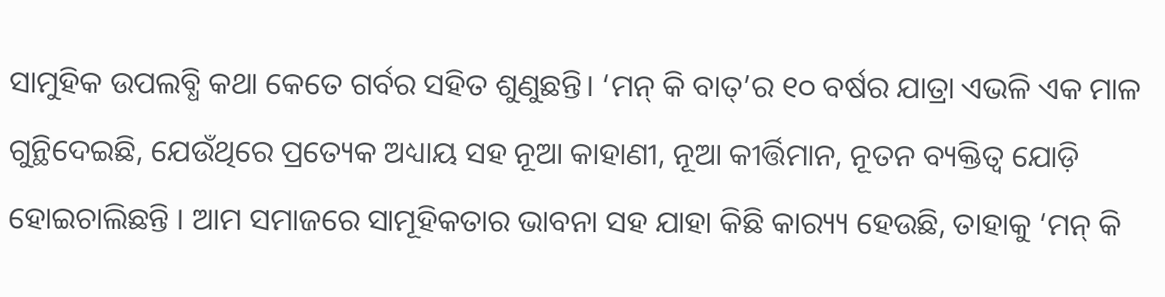ସାମୁହିକ ଉପଲବ୍ଧି କଥା କେତେ ଗର୍ବର ସହିତ ଶୁଣୁଛନ୍ତି। ‘ମନ୍ କି ବାତ୍’ର ୧୦ ବର୍ଷର ଯାତ୍ରା ଏଭଳି ଏକ ମାଳ ଗୁନ୍ଥିଦେଇଛି, ଯେଉଁଥିରେ ପ୍ରତ୍ୟେକ ଅଧ୍ୟାୟ ସହ ନୂଆ କାହାଣୀ, ନୂଆ କୀର୍ତ୍ତିମାନ, ନୂତନ ବ୍ୟକ୍ତିତ୍ୱ ଯୋଡ଼ି ହୋଇଚାଲିଛନ୍ତି । ଆମ ସମାଜରେ ସାମୂହିକତାର ଭାବନା ସହ ଯାହା କିଛି କାର‌୍ୟ୍ୟ ହେଉଛି, ତାହାକୁ ‘ମନ୍ କି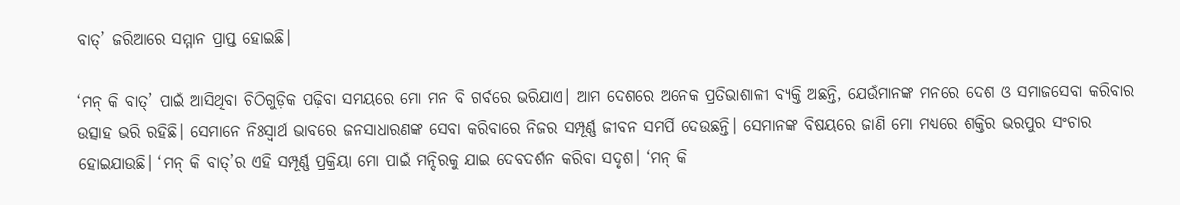ବାତ୍’ ଜରିଆରେ ସମ୍ମାନ ପ୍ରାପ୍ତ ହୋଇଛି।

‘ମନ୍ କି ବାତ୍’ ପାଇଁ ଆସିଥିବା ଚିଠିଗୁଡ଼ିକ ପଢ଼ିବା ସମୟରେ ମୋ ମନ ବି ଗର୍ବରେ ଭରିଯାଏ। ଆମ ଦେଶରେ ଅନେକ ପ୍ରତିଭାଶାଳୀ ବ୍ୟକ୍ତି ଅଛନ୍ତି, ଯେଉଁମାନଙ୍କ ମନରେ ଦେଶ ଓ ସମାଜସେବା କରିବାର ଉତ୍ସାହ ଭରି ରହିଛି। ସେମାନେ ନିଃସ୍ୱାର୍ଥ ଭାବରେ ଜନସାଧାରଣଙ୍କ ସେବା କରିବାରେ ନିଜର ସମ୍ପୂର୍ଣ୍ଣ ଜୀବନ ସମର୍ପି ଦେଉଛନ୍ତି। ସେମାନଙ୍କ ବିଷୟରେ ଜାଣି ମୋ ମଧ୍ୟରେ ଶକ୍ତିର ଭରପୁର ସଂଚାର ହୋଇଯାଉଛି। ‘ମନ୍ କି ବାତ୍’ର ଏହି ସମ୍ପୂର୍ଣ୍ଣ ପ୍ରକ୍ରିୟା ମୋ ପାଇଁ ମନ୍ଦିରକୁ ଯାଇ ଦେବଦର୍ଶନ କରିବା ସଦୃଶ। ‘ମନ୍ କି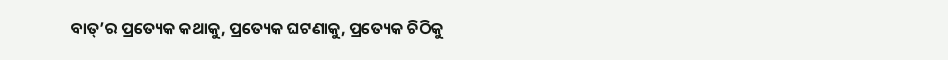ବାତ୍’ର ପ୍ରତ୍ୟେକ କଥାକୁ, ପ୍ରତ୍ୟେକ ଘଟଣାକୁ, ପ୍ରତ୍ୟେକ ଚିଠିକୁ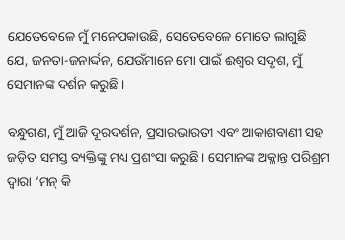ଯେତେବେଳେ ମୁଁ ମନେପକାଉଛି, ସେତେବେଳେ ମୋତେ ଲାଗୁଛି ଯେ, ଜନତା-ଜନାର୍ଦ୍ଦନ, ଯେଉଁମାନେ ମୋ ପାଇଁ ଈଶ୍ୱର ସଦୃଶ, ମୁଁ ସେମାନଙ୍କ ଦର୍ଶନ କରୁଛି।

ବନ୍ଧୁଗଣ, ମୁଁ ଆଜି ଦୂରଦର୍ଶନ, ପ୍ରସାରଭାରତୀ ଏବଂ ଆକାଶବାଣୀ ସହ ଜଡ଼ିତ ସମସ୍ତ ବ୍ୟକ୍ତିଙ୍କୁ ମଧ୍ୟ ପ୍ରଶଂସା କରୁଛି। ସେମାନଙ୍କ ଅକ୍ଳାନ୍ତ ପରିଶ୍ରମ ଦ୍ୱାରା ‘ମନ୍ କି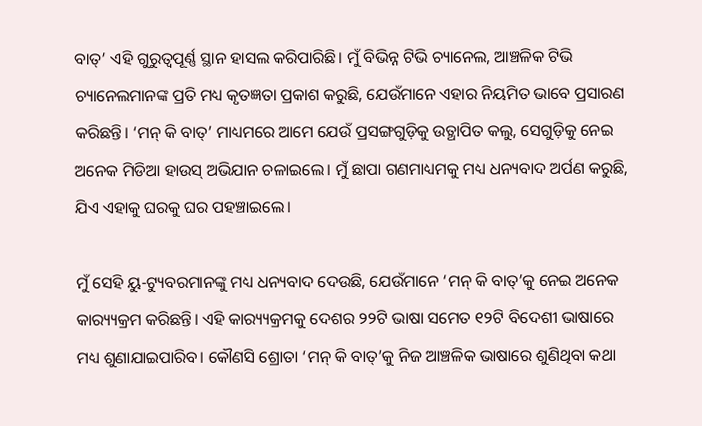ବାତ୍’ ଏହି ଗୁରୁତ୍ୱପୂର୍ଣ୍ଣ ସ୍ଥାନ ହାସଲ କରିପାରିଛି। ମୁଁ ବିଭିନ୍ନ ଟିଭି ଚ୍ୟାନେଲ, ଆଞ୍ଚଳିକ ଟିଭି ଚ୍ୟାନେଲମାନଙ୍କ ପ୍ରତି ମଧ୍ୟ କୃତଜ୍ଞତା ପ୍ରକାଶ କରୁଛି, ଯେଉଁମାନେ ଏହାର ନିୟମିତ ଭାବେ ପ୍ରସାରଣ କରିଛନ୍ତି। ‘ମନ୍ କି ବାତ୍’ ମାଧ୍ୟମରେ ଆମେ ଯେଉଁ ପ୍ରସଙ୍ଗଗୁଡ଼ିକୁ ଉତ୍ଥାପିତ କଲୁ, ସେଗୁଡ଼ିକୁ ନେଇ ଅନେକ ମିଡିଆ ହାଉସ୍ ଅଭିଯାନ ଚଳାଇଲେ। ମୁଁ ଛାପା ଗଣମାଧ୍ୟମକୁ ମଧ୍ୟ ଧନ୍ୟବାଦ ଅର୍ପଣ କରୁଛି, ଯିଏ ଏହାକୁ ଘରକୁ ଘର ପହଞ୍ଚାଇଲେ।

ମୁଁ ସେହି ୟୁ-ଟ୍ୟୁବରମାନଙ୍କୁ ମଧ୍ୟ ଧନ୍ୟବାଦ ଦେଉଛି, ଯେଉଁମାନେ ‘ମନ୍ କି ବାତ୍’କୁ ନେଇ ଅନେକ କାର‌୍ୟ୍ୟକ୍ରମ କରିଛନ୍ତି। ଏହି କାର‌୍ୟ୍ୟକ୍ରମକୁ ଦେଶର ୨୨ଟି ଭାଷା ସମେତ ୧୨ଟି ବିଦେଶୀ ଭାଷାରେ ମଧ୍ୟ ଶୁଣାଯାଇପାରିବ। କୌଣସି ଶ୍ରୋତା ‘ମନ୍ କି ବାତ୍’କୁ ନିଜ ଆଞ୍ଚଳିକ ଭାଷାରେ ଶୁଣିଥିବା କଥା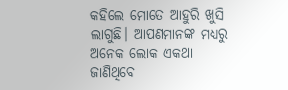କହିଲେ ମୋତେ ଆହୁରି ଖୁସି ଲାଗୁଛି। ଆପଣମାନଙ୍କ ମଧ୍ୟରୁ ଅନେକ ଲୋକ ଏକଥା ଜାଣିଥିବେ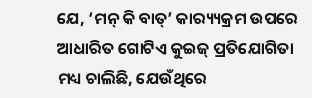ଯେ, ‘ମନ୍ କି ବାତ୍’ କାର‌୍ୟ୍ୟକ୍ରମ ଉପରେ ଆଧାରିତ ଗୋଟିଏ କୁଇଜ୍ ପ୍ରତିଯୋଗିତା ମଧ୍ୟ ଚାଲିଛି, ଯେଉଁଥିରେ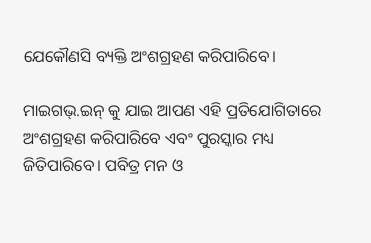ଯେକୌଣସି ବ୍ୟକ୍ତି ଅଂଶଗ୍ରହଣ କରିପାରିବେ।

ମାଇଗଭ୍.ଇନ୍ କୁ ଯାଇ ଆପଣ ଏହି ପ୍ରତିଯୋଗିତାରେ ଅଂଶଗ୍ରହଣ କରିପାରିବେ ଏବଂ ପୁରସ୍କାର ମଧ୍ୟ ଜିତିପାରିବେ। ପବିତ୍ର ମନ ଓ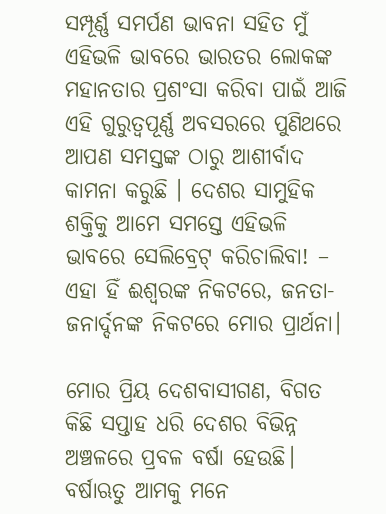ସମ୍ପୂର୍ଣ୍ଣ ସମର୍ପଣ ଭାବନା ସହିତ ମୁଁ ଏହିଭଳି ଭାବରେ ଭାରତର ଲୋକଙ୍କ ମହାନତାର ପ୍ରଶଂସା କରିବା ପାଇଁ ଆଜି ଏହି ଗୁରୁତ୍ୱପୂର୍ଣ୍ଣ ଅବସରରେ ପୁଣିଥରେ ଆପଣ ସମସ୍ତଙ୍କ ଠାରୁ ଆଶୀର୍ବାଦ କାମନା କରୁଛି । ଦେଶର ସାମୁହିକ ଶକ୍ତିକୁ ଆମେ ସମସ୍ତେ ଏହିଭଳି ଭାବରେ ସେଲିବ୍ରେଟ୍ କରିଚାଲିବା! – ଏହା ହିଁ ଈଶ୍ୱରଙ୍କ ନିକଟରେ, ଜନତା-ଜନାର୍ଦ୍ଦନଙ୍କ ନିକଟରେ ମୋର ପ୍ରାର୍ଥନା।

ମୋର ପ୍ରିୟ ଦେଶବାସୀଗଣ, ବିଗତ କିଛି ସପ୍ତାହ ଧରି ଦେଶର ବିଭିନ୍ନ ଅଞ୍ଚଳରେ ପ୍ରବଳ ବର୍ଷା ହେଉଛି। ବର୍ଷାଋତୁ ଆମକୁ ମନେ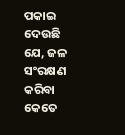ପକାଇ ଦେଉଛି ଯେ, ଜଳ ସଂରକ୍ଷଣ କରିବା କେତେ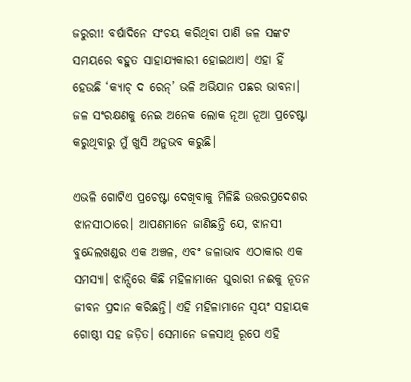ଜରୁରୀ! ବର୍ଷାଦିନେ ସଂଚୟ କରିଥିବା ପାଣି ଜଳ ସଙ୍କଟ ସମୟରେ ବହୁତ ସାହାଯ୍ୟକାରୀ ହୋଇଥାଏ। ଏହା ହିଁ ହେଉଛି ‘କ୍ୟାଚ୍ ଦ ରେନ୍’ ଭଳି ଅଭିଯାନ ପଛର ଭାବନା। ଜଳ ସଂରକ୍ଷଣକୁ ନେଇ ଅନେକ ଲୋକ ନୂଆ ନୂଆ ପ୍ରଚେଷ୍ଟା କରୁଥିବାରୁ ମୁଁ ଖୁସି ଅନୁଭବ କରୁଛି।

ଏଭଳି ଗୋଟିଏ ପ୍ରଚେଷ୍ଟା ଦେଖିବାକୁ ମିଳିଛି ଉତ୍ତରପ୍ରଦେଶର ଝାନସୀଠାରେ। ଆପଣମାନେ ଜାଣିଛନ୍ତି ଯେ, ଝାନସୀ ବୁନ୍ଦେଲଖଣ୍ଡର ଏକ ଅଞ୍ଚଳ, ଏବଂ ଜଳାଭାବ ଏଠାକାର ଏକ ସମସ୍ୟା। ଝାନ୍ସିରେ କିଛି ମହିଳାମାନେ ଘୁରାରୀ ନଈକୁ ନୂତନ ଜୀବନ ପ୍ରଦାନ କରିଛନ୍ତି। ଏହି ମହିଳାମାନେ ସ୍ୱୟଂ ସହାୟକ ଗୋଷ୍ଠୀ ସହ ଜଡ଼ିତ। ସେମାନେ ଜଳସାଥି ରୂପେ ଏହି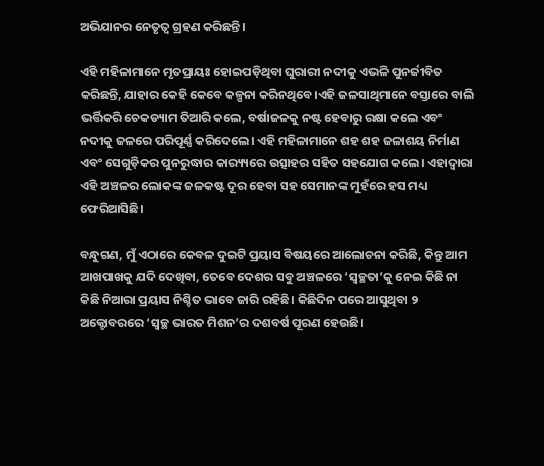ଅଭିଯାନର ନେତୃତ୍ୱ ଗ୍ରହଣ କରିଛନ୍ତି।

ଏହି ମହିଳାମାନେ ମୃତପ୍ରାୟଃ ହୋଇପଡ଼ିଥିବା ଘୁରାରୀ ନଦୀକୁ ଏଭଳି ପୁନର୍ଜୀବିତ କରିଛନ୍ତି, ଯାହାର କେହି କେବେ କଳ୍ପନା କରିନଥିବେ।ଏହି ଜଳସାଥିମାନେ ବସ୍ତାରେ ବାଲି ଭର୍ତ୍ତିକରି ଚେକଡ୍ୟାମ ତିଆରି କଲେ, ବର୍ଷାଜଳକୁ ନଷ୍ଟ ହେବାରୁ ରକ୍ଷା କଲେ ଏବଂ ନଦୀକୁ ଜଳରେ ପରିପୂର୍ଣ୍ଣ କରିଦେଲେ। ଏହି ମହିଳାମାନେ ଶହ ଶହ ଜଳାଶୟ ନିର୍ମାଣ ଏବଂ ସେଗୁଡ଼ିକର ପୁନରୁଦ୍ଧାର କାର‌୍ୟ୍ୟରେ ଉତ୍ସାହର ସହିତ ସହଯୋଗ କଲେ। ଏହାଦ୍ୱାରା ଏହି ଅଞ୍ଚଳର ଲୋକଙ୍କ ଜଳକଷ୍ଟ ଦୂର ହେବା ସହ ସେମାନଙ୍କ ମୁହଁରେ ହସ ମଧ୍ୟ ଫେରିଆସିଛି।

ବନ୍ଧୁଗଣ, ମୁଁ ଏଠାରେ କେବଳ ଦୁଇଟି ପ୍ରୟାସ ବିଷୟରେ ଆଲୋଚନା କରିଛି, କିନ୍ତୁ ଆମ ଆଖପାଖକୁ ଯଦି ଦେଖିବା, ତେବେ ଦେଶର ସବୁ ଅଞ୍ଚଳରେ ‘ସ୍ୱଚ୍ଛତା’କୁ ନେଇ କିଛି ନା କିଛି ନିଆରା ପ୍ରୟାସ ନିଶ୍ଚିତ ଭାବେ ଜାରି ରହିଛି। କିଛିଦିନ ପରେ ଆସୁଥିବା ୨ ଅକ୍ଟୋବରରେ ‘ସ୍ୱଚ୍ଛ ଭାରତ ମିଶନ’ର ଦଶବର୍ଷ ପୂରଣ ହେଉଛି।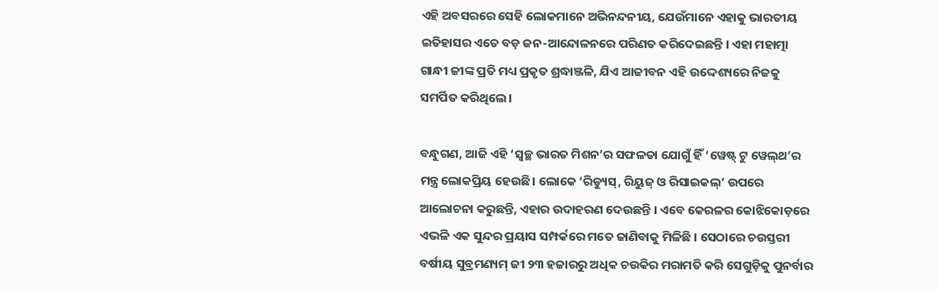ଏହି ଅବସରରେ ସେହି ଲୋକମାନେ ଅଭିନନ୍ଦନୀୟ, ଯେଉଁମାନେ ଏହାକୁ ଭାରତୀୟ ଇତିହାସର ଏତେ ବଡ଼ ଜନ-ଆନ୍ଦୋଳନରେ ପରିଣତ କରିଦେଇଛନ୍ତି । ଏହା ମହାତ୍ମା ଗାନ୍ଧୀ ଜୀଙ୍କ ପ୍ରତି ମଧ୍ୟ ପ୍ରକୃତ ଶ୍ରଦ୍ଧାଞ୍ଜଳି, ଯିଏ ଆଜୀବନ ଏହି ଉଦ୍ଦେଶ୍ୟରେ ନିଜକୁ ସମର୍ପିତ କରିଥିଲେ ।

ବନ୍ଧୁଗଣ, ଆଜି ଏହି ‘ସ୍ୱଚ୍ଛ ଭାରତ ମିଶନ’ର ସଫଳତା ଯୋଗୁଁ ହିଁ ‘ୱେଷ୍ଟ୍ ଟୁ ୱେଲ୍‌ଥ’ର ମନ୍ତ୍ର ଲୋକପ୍ରିୟ ହେଉଛି। ଲୋକେ ‘ରିଡ୍ୟୁସ୍‌, ରିୟୁଜ୍ ଓ ରିସାଇକଲ୍‌’ ଉପରେ ଆଲୋଚନା କରୁଛନ୍ତି, ଏହାର ଉଦାହରଣ ଦେଉଛନ୍ତି । ଏବେ କେରଳର କୋଝିକୋଡ଼ରେ ଏଭଳି ଏକ ସୁନ୍ଦର ପ୍ରୟାସ ସମ୍ପର୍କରେ ମତେ ଜାଣିବାକୁ ମିଳିଛି । ସେଠାରେ ଚଉସ୍ତରୀ ବର୍ଷୀୟ ସୁବ୍ରମଣ୍ୟମ୍ ଜୀ ୨୩ ହଜାରରୁ ଅଧିକ ଚଉକିର ମରାମତି କରି ସେଗୁଡ଼ିକୁ ପୁନର୍ବାର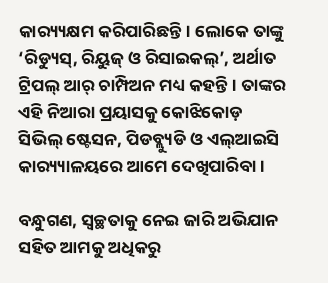କାର‌୍ୟ୍ୟକ୍ଷମ କରିପାରିଛନ୍ତି। ଲୋକେ ତାଙ୍କୁ ‘ରିଡ୍ୟୁସ୍‌, ରିୟୁଜ୍ ଓ ରିସାଇକଲ୍‌’, ଅର୍ଥାତ ଟ୍ରିପଲ୍ ଆର୍ ଚାମ୍ପିଅନ ମଧ୍ୟ କହନ୍ତି। ତାଙ୍କର ଏହି ନିଆରା ପ୍ରୟାସକୁ କୋଝିକୋଡ଼ ସିଭିଲ୍ ଷ୍ଟେସନ, ପିଡବ୍ଲ୍ୟୁଡି ଓ ଏଲ୍‌ଆଇସି କାର‌୍ୟ୍ୟାଳୟରେ ଆମେ ଦେଖିପାରିବା ।

ବନ୍ଧୁଗଣ, ସ୍ୱଚ୍ଛତାକୁ ନେଇ ଜାରି ଅଭିଯାନ ସହିତ ଆମକୁ ଅଧିକରୁ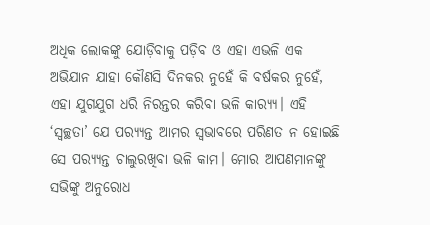ଅଧିକ ଲୋକଙ୍କୁ ଯୋଡ଼ିବାକୁ ପଡ଼ିବ ଓ ଏହା ଏଭଳି ଏକ ଅଭିଯାନ ଯାହା କୌଣସି ଦିନକର ନୁହେଁ କି ବର୍ଷକର ନୁହେଁ, ଏହା ଯୁଗଯୁଗ ଧରି ନିରନ୍ତର କରିବା ଭଳି କାର‌୍ୟ୍ୟ। ଏହି ‘ସ୍ୱଚ୍ଛତା’ ଯେ ପର‌୍ୟ୍ୟନ୍ତ ଆମର ସ୍ୱଭାବରେ ପରିଣତ ନ ହୋଇଛି ସେ ପର‌୍ୟ୍ୟନ୍ତ ଚାଲୁରଖିବା ଭଳି କାମ। ମୋର ଆପଣମାନଙ୍କୁ ସଭିଙ୍କୁ ଅନୁରୋଧ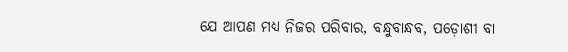ଯେ ଆପଣ ମଧ୍ୟ ନିଜର ପରିବାର, ବନ୍ଧୁବାନ୍ଧବ, ପଡ଼ୋଶୀ ବା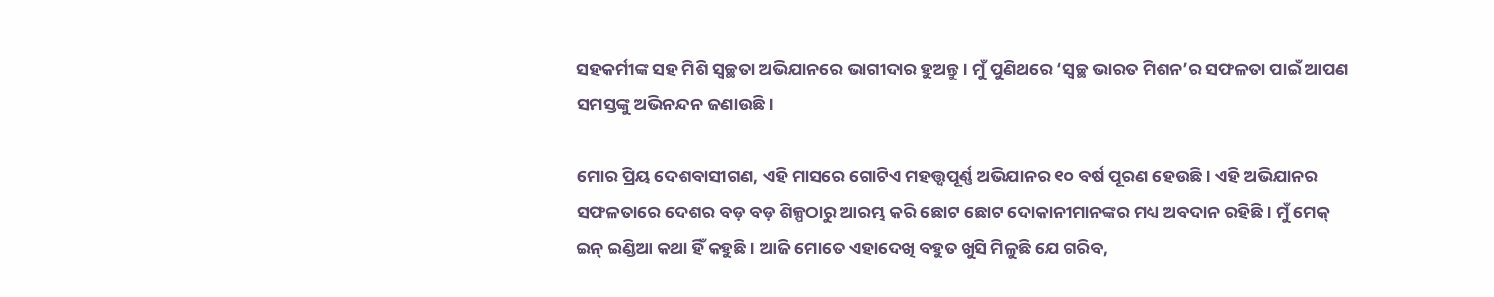ସହକର୍ମୀଙ୍କ ସହ ମିଶି ସ୍ୱଚ୍ଛତା ଅଭିଯାନରେ ଭାଗୀଦାର ହୁଅନ୍ତୁ। ମୁଁ ପୁଣିଥରେ ‘ସ୍ୱଚ୍ଛ ଭାରତ ମିଶନ’ର ସଫଳତା ପାଇଁ ଆପଣ ସମସ୍ତଙ୍କୁ ଅଭିନନ୍ଦନ ଜଣାଉଛି।

ମୋର ପ୍ରିୟ ଦେଶବାସୀଗଣ, ଏହି ମାସରେ ଗୋଟିଏ ମହତ୍ତ୍ୱପୂର୍ଣ୍ଣ ଅଭିଯାନର ୧୦ ବର୍ଷ ପୂରଣ ହେଉଛି। ଏହି ଅଭିଯାନର ସଫଳତାରେ ଦେଶର ବଡ଼ ବଡ଼ ଶିଳ୍ପଠାରୁ ଆରମ୍ଭ କରି ଛୋଟ ଛୋଟ ଦୋକାନୀମାନଙ୍କର ମଧ୍ୟ ଅବଦାନ ରହିଛି। ମୁଁ ମେକ୍ ଇନ୍ ଇଣ୍ଡିଆ କଥା ହିଁ କହୁଛି । ଆଜି ମୋତେ ଏହାଦେଖି ବହୁତ ଖୁସି ମିଳୁଛି ଯେ ଗରିବ,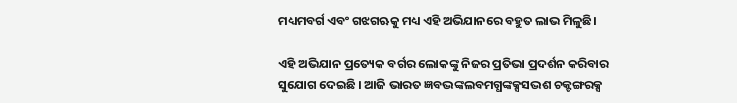ମଧ୍ୟମବର୍ଗ ଏବଂ ଗଝଗଋକୁ ମଧ୍ୟ ଏହି ଅଭିଯାନରେ ବହୁତ ଲାଭ ମିଳୁଛି।

ଏହି ଅଭିଯାନ ପ୍ରତ୍ୟେକ ବର୍ଗର ଲୋକଙ୍କୁ ନିଜର ପ୍ରତିଭା ପ୍ରଦର୍ଶନ କରିବାର ସୁଯୋଗ ଦେଇଛି । ଆଜି ଭାରତ ଜ୍ଞବଦ୍ଭଙ୍କଲବମଗ୍ଧଙ୍କକ୍ସସଦ୍ଭଶ ଚକ୍ଟଙ୍ଗରକ୍ସ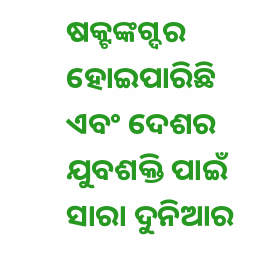ଷକ୍ଟଙ୍କଗ୍ଦର ହୋଇପାରିଛି ଏବଂ ଦେଶର ଯୁବଶକ୍ତି ପାଇଁ ସାରା ଦୁନିଆର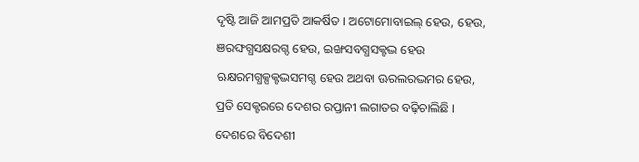ଦୃଷ୍ଟି ଆଜି ଆମପ୍ରତି ଆକର୍ଷିତ । ଅଟୋମୋବାଇଲ୍ ହେଉ, ହେଉ, ଞରଙ୍ଘଗ୍ଧସକ୍ଷରଗ୍ଦ ହେଉ, ଇଙ୍ଖସବଗ୍ଧସକ୍ଟଦ୍ଭ ହେଉ ଋକ୍ଷରମଗ୍ଧକ୍ସକ୍ଟଦ୍ଭସମଗ୍ଦ ହେଉ ଅଥବା ଊରଲରଦ୍ଭମର ହେଉ, ପ୍ରତି ସେକ୍ଟରରେ ଦେଶର ରପ୍ତାନୀ ଲଗାତର ବଢ଼ିଚାଲିଛି । ଦେଶରେ ବିଦେଶୀ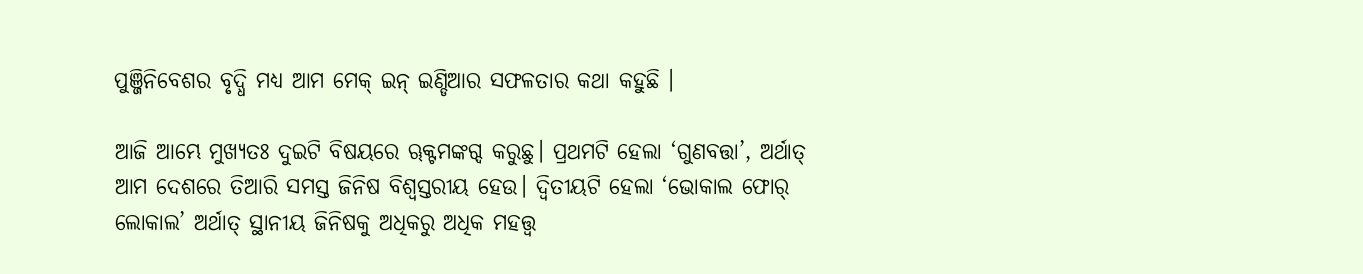ପୁଞ୍ଜିନିବେଶର ବୃଦ୍ଧି ମଧ୍ୟ ଆମ ମେକ୍ ଇନ୍ ଇଣ୍ଡିଆର ସଫଳତାର କଥା କହୁଛି ।

ଆଜି ଆମ୍ଭେ ମୁଖ୍ୟତଃ ଦୁଇଟି ବିଷୟରେ ୠକ୍ଟମଙ୍କଗ୍ଦ କରୁଛୁ। ପ୍ରଥମଟି ହେଲା ‘ଗୁଣବତ୍ତା’, ଅର୍ଥାତ୍ ଆମ ଦେଶରେ ତିଆରି ସମସ୍ତ ଜିନିଷ ବିଶ୍ୱସ୍ତରୀୟ ହେଉ। ଦ୍ୱିତୀୟଟି ହେଲା ‘ଭୋକାଲ ଫୋର୍ ଲୋକାଲ’ ଅର୍ଥାତ୍ ସ୍ଥାନୀୟ ଜିନିଷକୁ ଅଧିକରୁ ଅଧିକ ମହତ୍ତ୍ୱ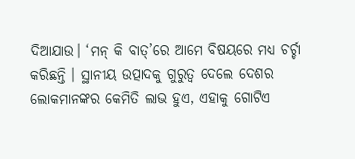ଦିଆଯାଉ। ‘ମନ୍ କି ବାତ୍’ରେ ଆମେ ବିଷୟରେ ମଧ୍ୟ ଚର୍ଚ୍ଚା କରିଛନ୍ତି । ସ୍ଥାନୀୟ ଉତ୍ପାଦକୁ ଗୁରୁତ୍ୱ ଦେଲେ ଦେଶର ଲୋକମାନଙ୍କର କେମିତି ଲାଭ ହୁଏ, ଏହାକୁ ଗୋଟିଏ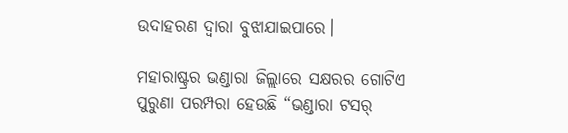ଉଦାହରଣ ଦ୍ୱାରା ବୁଝାଯାଇପାରେ।

ମହାରାଷ୍ଟ୍ରର ଭଣ୍ଡାରା ଜିଲ୍ଲାରେ ସକ୍ଷରର ଗୋଟିଏ ପୁରୁଣା ପରମ୍ପରା ହେଉଛି “ଭଣ୍ଡାରା ଟସର୍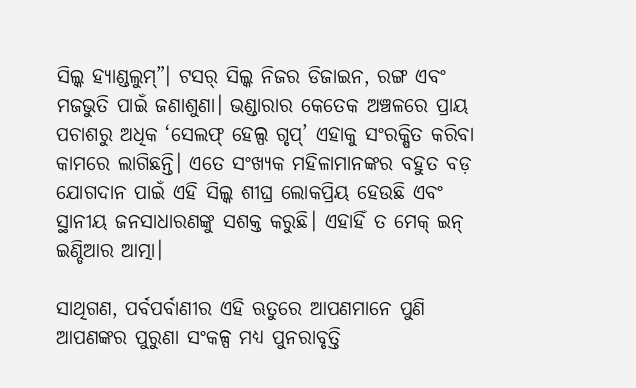ସିଲ୍କ ହ୍ୟାଣ୍ଡଲୁମ୍”। ଟସର୍ ସିଲ୍କ ନିଜର ଡିଜାଇନ, ରଙ୍ଗ ଏବଂ ମଜଭୁତି ପାଇଁ ଜଣାଶୁଣା। ଭଣ୍ଡାରାର କେତେକ ଅଞ୍ଚଳରେ ପ୍ରାୟ ପଚାଶରୁ ଅଧିକ ‘ସେଲଫ୍ ହେଲ୍ପ ଗୃପ୍’ ଏହାକୁ ସଂରକ୍ଷିତ କରିବା କାମରେ ଲାଗିଛନ୍ତି। ଏତେ ସଂଖ୍ୟକ ମହିଳାମାନଙ୍କର ବହୁତ ବଡ଼ ଯୋଗଦାନ ପାଇଁ ଏହି ସିଲ୍କ ଶୀଘ୍ର ଲୋକପ୍ରିୟ ହେଉଛି ଏବଂ ସ୍ଥାନୀୟ ଜନସାଧାରଣଙ୍କୁ ସଶକ୍ତ କରୁଛି। ଏହାହିଁ ତ ମେକ୍ ଇନ୍ ଇଣ୍ଡିଆର ଆତ୍ମା।

ସାଥିଗଣ, ପର୍ବପର୍ବାଣୀର ଏହି ଋତୁରେ ଆପଣମାନେ ପୁଣି ଆପଣଙ୍କର ପୁରୁଣା ସଂକଳ୍ପ ମଧ୍ୟ ପୁନରାବୃତ୍ତି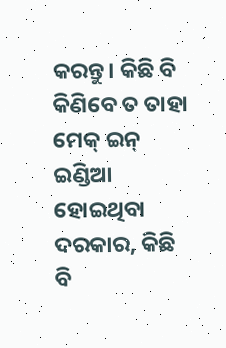କରନ୍ତୁ। କିଛି ବି କିଣିବେ ତ ତାହା ମେକ୍ ଇନ୍ ଇଣ୍ଡିଆ ହୋଇଥିବା ଦରକାର, କିଛି ବି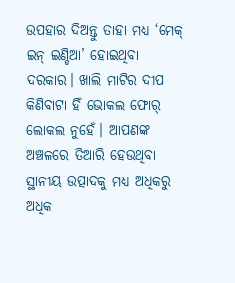ଉପହାର ଦିଅନ୍ତୁ ତାହା ମଧ୍ୟ ‘ମେକ୍ ଇନ୍ ଇଣ୍ଡିଆ’ ହୋଇଥିବା ଦରକାର। ଖାଲି ମାଟିର ଦୀପ କିଣିବାଟା ହିଁ ଭୋକଲ ଫୋର୍ ଲୋକଲ ନୁହେଁ। ଆପଣଙ୍କ ଅଞ୍ଚଳରେ ତିଆରି ହେଉଥିବା ସ୍ଥାନୀୟ ଉତ୍ପାଦକୁ ମଧ୍ୟ ଅଧିକରୁ ଅଧିକ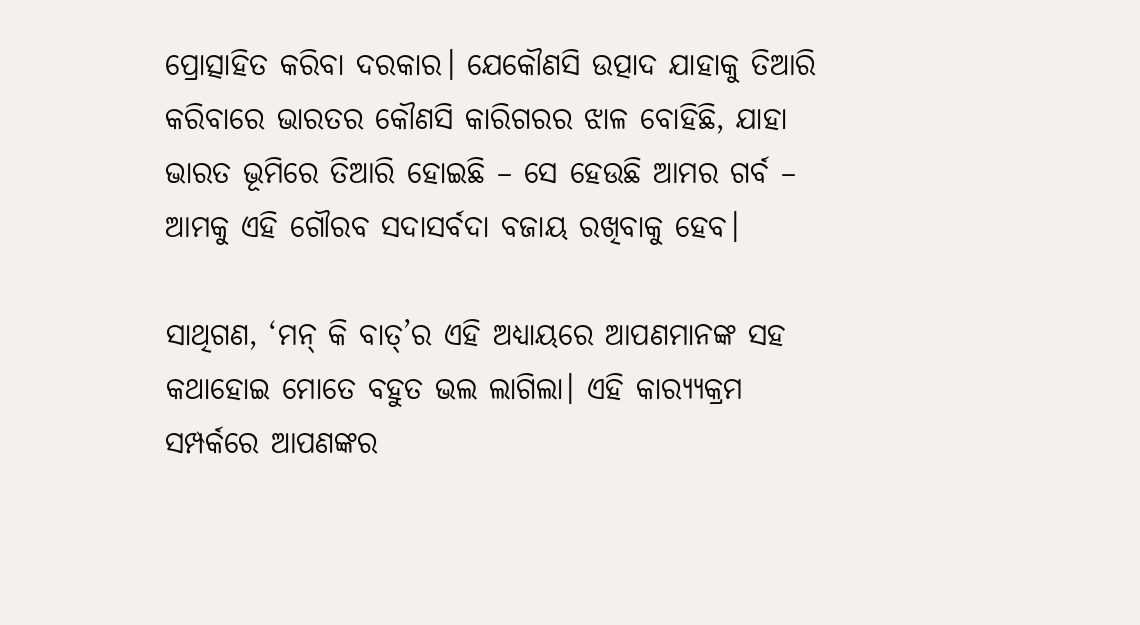ପ୍ରୋତ୍ସାହିତ କରିବା ଦରକାର। ଯେକୌଣସି ଉତ୍ପାଦ ଯାହାକୁ ତିଆରି କରିବାରେ ଭାରତର କୌଣସି କାରିଗରର ଝାଳ ବୋହିଛି, ଯାହା ଭାରତ ଭୂମିରେ ତିଆରି ହୋଇଛି – ସେ ହେଉଛି ଆମର ଗର୍ବ – ଆମକୁ ଏହି ଗୌରବ ସଦାସର୍ବଦା ବଜାୟ ରଖିବାକୁ ହେବ।

ସାଥିଗଣ, ‘ମନ୍ କି ବାତ୍’ର ଏହି ଅଧ୍ୟାୟରେ ଆପଣମାନଙ୍କ ସହ କଥାହୋଇ ମୋତେ ବହୁତ ଭଲ ଲାଗିଲା। ଏହି କାର‌୍ୟ୍ୟକ୍ରମ ସମ୍ପର୍କରେ ଆପଣଙ୍କର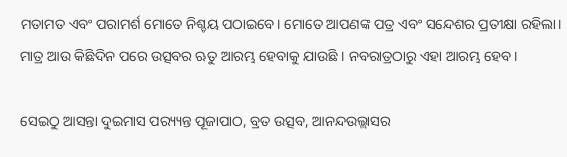ମତାମତ ଏବଂ ପରାମର୍ଶ ମୋତେ ନିଶ୍ଚୟ ପଠାଇବେ। ମୋତେ ଆପଣଙ୍କ ପତ୍ର ଏବଂ ସନ୍ଦେଶର ପ୍ରତୀକ୍ଷା ରହିଲା। ମାତ୍ର ଆଉ କିଛିଦିନ ପରେ ଉତ୍ସବର ଋତୁ ଆରମ୍ଭ ହେବାକୁ ଯାଉଛି । ନବରାତ୍ରଠାରୁ ଏହା ଆରମ୍ଭ ହେବ।

ସେଇଠୁ ଆସନ୍ତା ଦୁଇମାସ ପର‌୍ୟ୍ୟନ୍ତ ପୂଜାପାଠ, ବ୍ରତ ଉତ୍ସବ, ଆନନ୍ଦଉଲ୍ଲାସର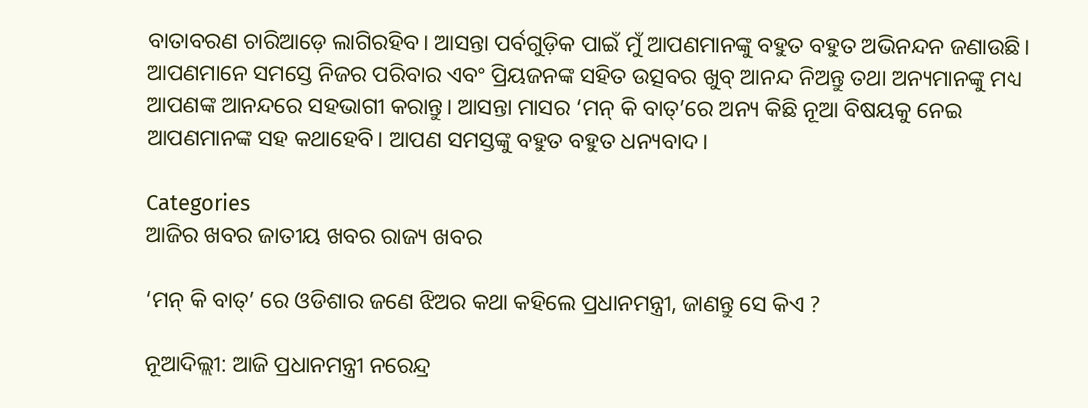ବାତାବରଣ ଚାରିଆଡ଼େ ଲାଗିରହିବ। ଆସନ୍ତା ପର୍ବଗୁଡ଼ିକ ପାଇଁ ମୁଁ ଆପଣମାନଙ୍କୁ ବହୁତ ବହୁତ ଅଭିନନ୍ଦନ ଜଣାଉଛି। ଆପଣମାନେ ସମସ୍ତେ ନିଜର ପରିବାର ଏବଂ ପ୍ରିୟଜନଙ୍କ ସହିତ ଉତ୍ସବର ଖୁବ୍ ଆନନ୍ଦ ନିଅନ୍ତୁ ତଥା ଅନ୍ୟମାନଙ୍କୁ ମଧ୍ୟ ଆପଣଙ୍କ ଆନନ୍ଦରେ ସହଭାଗୀ କରାନ୍ତୁ। ଆସନ୍ତା ମାସର ‘ମନ୍ କି ବାତ୍’ରେ ଅନ୍ୟ କିଛି ନୂଆ ବିଷୟକୁ ନେଇ ଆପଣମାନଙ୍କ ସହ କଥାହେବି। ଆପଣ ସମସ୍ତଙ୍କୁ ବହୁତ ବହୁତ ଧନ୍ୟବାଦ।

Categories
ଆଜିର ଖବର ଜାତୀୟ ଖବର ରାଜ୍ୟ ଖବର

‘ମନ୍ କି ବାତ୍’ ରେ ଓଡିଶାର ଜଣେ ଝିଅର କଥା କହିଲେ ପ୍ରଧାନମନ୍ତ୍ରୀ, ଜାଣନ୍ତୁ ସେ କିଏ ?

ନୂଆଦିଲ୍ଲୀ: ଆଜି ପ୍ରଧାନମନ୍ତ୍ରୀ ନରେନ୍ଦ୍ର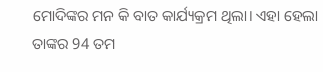ମୋଦିଙ୍କର ମନ କି ବାତ କାର୍ଯ୍ୟକ୍ରମ ଥିଲା। ଏହା ହେଲା ତାଙ୍କର 94 ତମ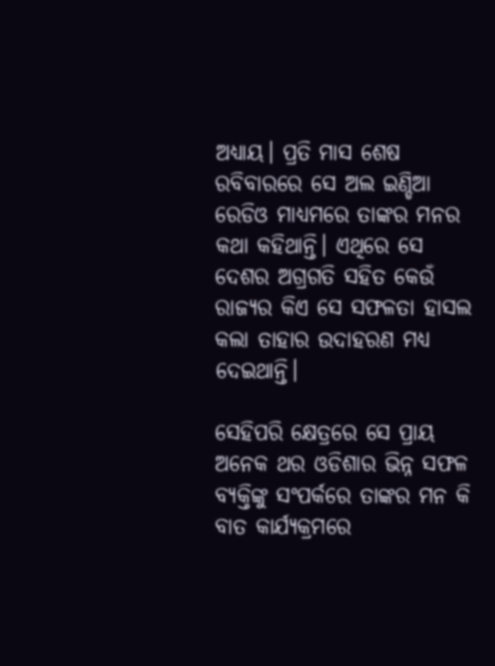ଅଧ୍ୟାୟ। ପ୍ରତି ମାସ ଶେଷ ରବିବାରରେ ସେ ଅଲ ଇଣ୍ଡିଆ ରେଡିଓ ମାଧ୍ୟମରେ ତାଙ୍କର ମନର କଥା କହିଥାନ୍ତି। ଏଥିରେ ସେ ଦେଶର ଅଗ୍ରଗତି ସହିତ କେଉଁ ରାଜ୍ୟର କିଏ ସେ ସଫଳତା ହାସଲ କଲା ତାହାର ଉଦାହରଣ ମଧ୍ୟ ଦେଇଥାନ୍ତି।

ସେହିପରି କ୍ଷେତ୍ରରେ ସେ ପ୍ରାୟ ଅନେକ ଥର ଓଡିଶାର ଭିନ୍ନ ସଫଳ ବ୍ୟକ୍ତିଙ୍କୁ ସଂପର୍କରେ ତାଙ୍କର ମନ କି ବାତ କାର୍ଯ୍ୟକ୍ରମରେ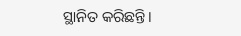ସ୍ଥାନିତ କରିଛନ୍ତି।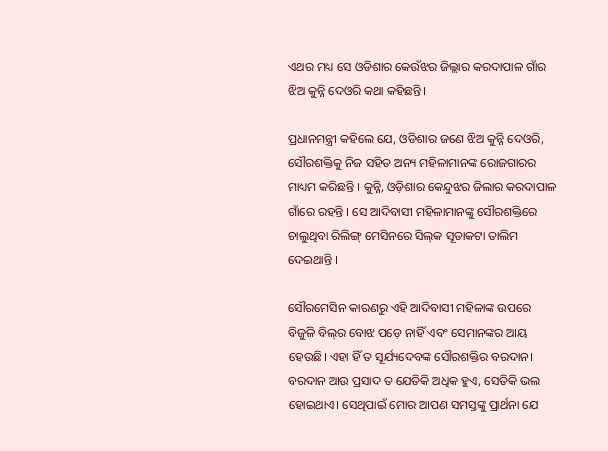ଏଥର ମଧ୍ୟ ସେ ଓଡିଶାର କେଉଁଝର ଜିଲ୍ଲାର କରଦାପାଳ ଗାଁର ଝିଅ କୁନ୍ନି ଦେଓରି କଥା କହିଛନ୍ତି।

ପ୍ରଧାନମନ୍ତ୍ରୀ କହିଲେ ଯେ, ଓଡିଶାର ଜଣେ ଝିଅ କୁନ୍ନି ଦେଓରି, ସୌରଶକ୍ତିକୁ ନିଜ ସହିତ ଅନ୍ୟ ମହିଳାମାନଙ୍କ ରୋଜଗାରର ମାଧ୍ୟମ କରିଛନ୍ତି । କୁନ୍ନି, ଓଡ଼ିଶାର କେନ୍ଦୁଝର ଜିଲାର କରଦାପାଳ ଗାଁରେ ରହନ୍ତି । ସେ ଆଦିବାସୀ ମହିଳାମାନଙ୍କୁ ସୌରଶକ୍ତିରେ ଚାଲୁଥିବା ରିଲିଙ୍ଗ୍ ମେସିନରେ ସିଲ୍‌କ ସୂତାକଟା ତାଲିମ ଦେଇଥାନ୍ତି ।

ସୌରମେସିନ କାରଣରୁ ଏହି ଆଦିବାସୀ ମହିଳାଙ୍କ ଉପରେ ବିଜୁଳି ବିଲ୍‌ର ବୋଝ ପଡ଼େ ନାହିଁ ଏବଂ ସେମାନଙ୍କର ଆୟ ହେଉଛି। ଏହା ହିଁ ତ ସୂର୍ଯ୍ୟଦେବଙ୍କ ସୌରଶକ୍ତିର ବରଦାନ। ବରଦାନ ଆଉ ପ୍ରସାଦ ତ ଯେତିକି ଅଧିକ ହୁଏ, ସେତିକି ଭଲ ହୋଇଥାଏ। ସେଥିପାଇଁ ମୋର ଆପଣ ସମସ୍ତଙ୍କୁ ପ୍ରାର୍ଥନା ଯେ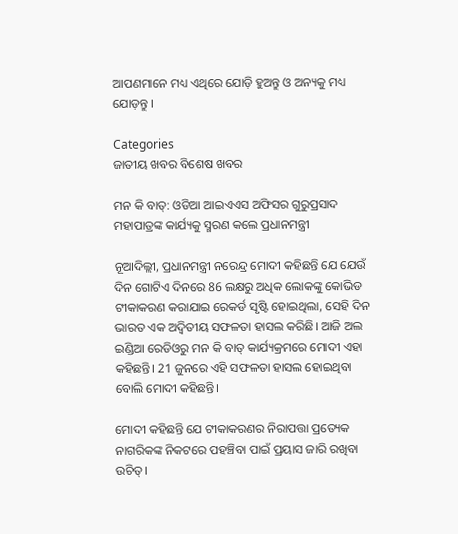ଆପଣମାନେ ମଧ୍ୟ ଏଥିରେ ଯୋଡ଼ି ହୁଅନ୍ତୁ ଓ ଅନ୍ୟକୁ ମଧ୍ୟ ଯୋଡ଼ନ୍ତୁ ।

Categories
ଜାତୀୟ ଖବର ବିଶେଷ ଖବର

ମନ କି ବାତ୍: ଓଡିଆ ଆଇଏଏସ ଅଫିସର ଗୁରୁପ୍ରସାଦ ମହାପାତ୍ରଙ୍କ କାର୍ଯ୍ୟକୁ ସ୍ମରଣ କଲେ ପ୍ରଧାନମନ୍ତ୍ରୀ

ନୂଆଦିଲ୍ଲୀ, ପ୍ରଧାନମନ୍ତ୍ରୀ ନରେନ୍ଦ୍ର ମୋଦୀ କହିଛନ୍ତି ଯେ ଯେଉଁ ଦିନ ଗୋଟିଏ ଦିନରେ 86 ଲକ୍ଷରୁ ଅଧିକ ଲୋକଙ୍କୁ କୋଭିଡ ଟୀକାକରଣ କରାଯାଇ ରେକର୍ଡ ସୃଷ୍ଟି ହୋଇଥିଲା, ସେହି ଦିନ ଭାରତ ଏକ ଅଦ୍ୱିତୀୟ ସଫଳତା ହାସଲ କରିଛି। ଆଜି ଅଲ ଇଣ୍ଡିଆ ରେଡିଓରୁ ମନ କି ବାତ୍ କାର୍ଯ୍ୟକ୍ରମରେ ମୋଦୀ ଏହା କହିଛନ୍ତି। 21 ଜୁନରେ ଏହି ସଫଳତା ହାସଲ ହୋଇଥିବା ବୋଲି ମୋଦୀ କହିଛନ୍ତି।

ମୋଦୀ କହିଛନ୍ତି ଯେ ଟୀକାକରଣର ନିରାପତ୍ତା ପ୍ରତ୍ୟେକ ନାଗରିକଙ୍କ ନିକଟରେ ପହଞ୍ଚିବା ପାଇଁ ପ୍ରୟାସ ଜାରି ରଖିବା ଉଚିତ୍।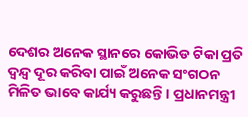ଦେଶର ଅନେକ ସ୍ଥାନରେ କୋଭିଡ ଟିକା ପ୍ରତି ଦ୍ୱନ୍ଦ୍ୱ ଦୂର କରିବା ପାଇଁ ଅନେକ ସଂଗଠନ ମିଳିତ ଭାବେ କାର୍ଯ୍ୟ କରୁଛନ୍ତି। ପ୍ରଧାନମନ୍ତ୍ରୀ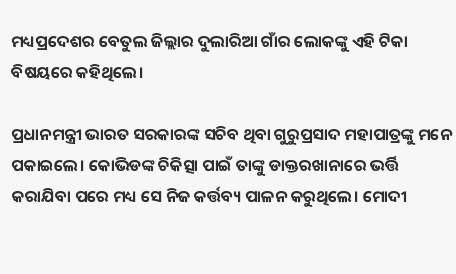ମଧ୍ୟପ୍ରଦେଶର ବେତୁଲ ଜିଲ୍ଲାର ଦୁଲାରିଆ ଗାଁର ଲୋକଙ୍କୁ ଏହି ଟିକା ବିଷୟରେ କହିଥିଲେ।

ପ୍ରଧାନମନ୍ତ୍ରୀ ଭାରତ ସରକାରଙ୍କ ସଚିବ ଥିବା ଗୁରୁପ୍ରସାଦ ମହାପାତ୍ରଙ୍କୁ ମନେ ପକାଇଲେ। କୋଭିଡଙ୍କ ଚିକିତ୍ସା ପାଇଁ ତାଙ୍କୁ ଡାକ୍ତରଖାନାରେ ଭର୍ତ୍ତି କରାଯିବା ପରେ ମଧ୍ୟ ସେ ନିଜ କର୍ତ୍ତବ୍ୟ ପାଳନ କରୁଥିଲେ। ମୋଦୀ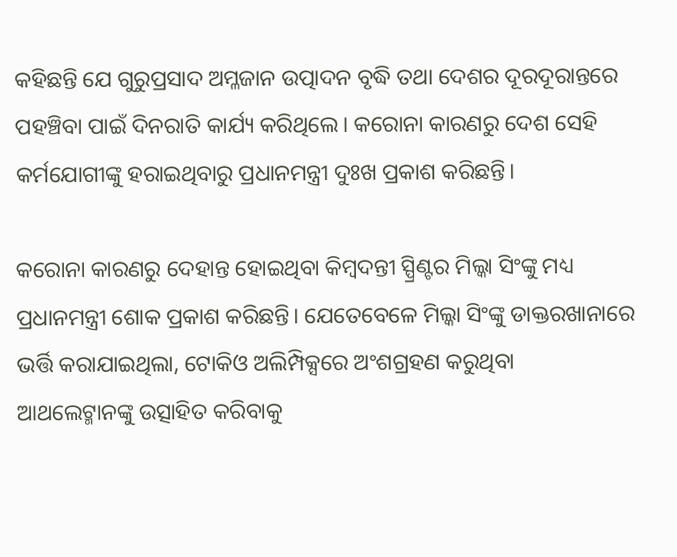କହିଛନ୍ତି ଯେ ଗୁରୁପ୍ରସାଦ ଅମ୍ଳଜାନ ଉତ୍ପାଦନ ବୃଦ୍ଧି ତଥା ଦେଶର ଦୂରଦୂରାନ୍ତରେ ପହଞ୍ଚିବା ପାଇଁ ଦିନରାତି କାର୍ଯ୍ୟ କରିଥିଲେ। କରୋନା କାରଣରୁ ଦେଶ ସେହି କର୍ମଯୋଗୀଙ୍କୁ ହରାଇଥିବାରୁ ପ୍ରଧାନମନ୍ତ୍ରୀ ଦୁଃଖ ପ୍ରକାଶ କରିଛନ୍ତି।

କରୋନା କାରଣରୁ ଦେହାନ୍ତ ହୋଇଥିବା କିମ୍ବଦନ୍ତୀ ସ୍ପ୍ରିଣ୍ଟର ମିଲ୍କା ସିଂଙ୍କୁ ମଧ୍ୟ ପ୍ରଧାନମନ୍ତ୍ରୀ ଶୋକ ପ୍ରକାଶ କରିଛନ୍ତି। ଯେତେବେଳେ ମିଲ୍କା ସିଂଙ୍କୁ ଡାକ୍ତରଖାନାରେ ଭର୍ତ୍ତି କରାଯାଇଥିଲା, ଟୋକିଓ ଅଲିମ୍ପିକ୍ସରେ ଅଂଶଗ୍ରହଣ କରୁଥିବା ଆଥଲେଟ୍ମାନଙ୍କୁ ଉତ୍ସାହିତ କରିବାକୁ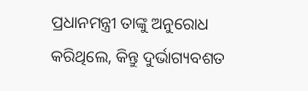ପ୍ରଧାନମନ୍ତ୍ରୀ ତାଙ୍କୁ ଅନୁରୋଧ କରିଥିଲେ, କିନ୍ତୁ ଦୁର୍ଭାଗ୍ୟବଶତ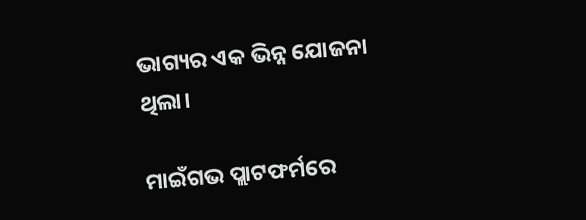ଭାଗ୍ୟର ଏକ ଭିନ୍ନ ଯୋଜନା ଥିଲା।

ମାଇଁଗଭ ପ୍ଲାଟଫର୍ମରେ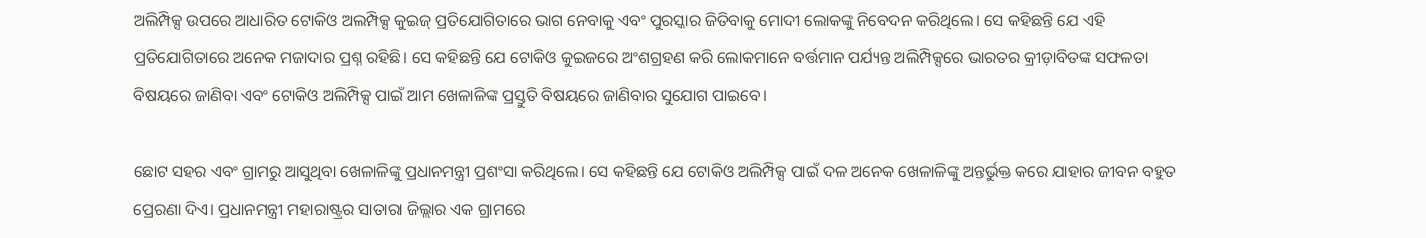ଅଲିମ୍ପିକ୍ସ ଉପରେ ଆଧାରିତ ଟୋକିଓ ଅଲମ୍ପିକ୍ସ କୁଇଜ୍ ପ୍ରତିଯୋଗିତାରେ ଭାଗ ନେବାକୁ ଏବଂ ପୁରସ୍କାର ଜିତିବାକୁ ମୋଦୀ ଲୋକଙ୍କୁ ନିବେଦନ କରିଥିଲେ। ସେ କହିଛନ୍ତି ଯେ ଏହି ପ୍ରତିଯୋଗିତାରେ ଅନେକ ମଜାଦାର ପ୍ରଶ୍ନ ରହିଛି। ସେ କହିଛନ୍ତି ଯେ ଟୋକିଓ କୁଇଜରେ ଅଂଶଗ୍ରହଣ କରି ଲୋକମାନେ ବର୍ତ୍ତମାନ ପର୍ଯ୍ୟନ୍ତ ଅଲିମ୍ପିକ୍ସରେ ଭାରତର କ୍ରୀଡ଼ାବିତଙ୍କ ସଫଳତା ବିଷୟରେ ଜାଣିବା ଏବଂ ଟୋକିଓ ଅଲିମ୍ପିକ୍ସ ପାଇଁ ଆମ ଖେଳାଳିଙ୍କ ପ୍ରସ୍ତୁତି ବିଷୟରେ ଜାଣିବାର ସୁଯୋଗ ପାଇବେ।

ଛୋଟ ସହର ଏବଂ ଗ୍ରାମରୁ ଆସୁଥିବା ଖେଳାଳିଙ୍କୁ ପ୍ରଧାନମନ୍ତ୍ରୀ ପ୍ରଶଂସା କରିଥିଲେ। ସେ କହିଛନ୍ତି ଯେ ଟୋକିଓ ଅଲିମ୍ପିକ୍ସ ପାଇଁ ଦଳ ଅନେକ ଖେଳାଳିଙ୍କୁ ଅନ୍ତର୍ଭୁକ୍ତ କରେ ଯାହାର ଜୀବନ ବହୁତ ପ୍ରେରଣା ଦିଏ। ପ୍ରଧାନମନ୍ତ୍ରୀ ମହାରାଷ୍ଟ୍ରର ସାତାରା ଜିଲ୍ଲାର ଏକ ଗ୍ରାମରେ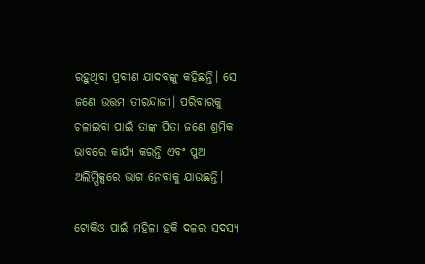ରହୁଥିବା ପ୍ରବୀଣ ଯାଦବଙ୍କୁ କହିଛନ୍ତି। ସେ ଜଣେ ଉତ୍ତମ ତୀରନ୍ଦାଜୀ। ପରିବାରକୁ ଚଳାଇବା ପାଇଁ ତାଙ୍କ ପିତା ଜଣେ ଶ୍ରମିକ ଭାବରେ କାର୍ଯ୍ୟ କରନ୍ତି ଏବଂ ପୁଅ ଅଲିମ୍ପିକ୍ସରେ ଭାଗ ନେବାକୁ ଯାଉଛନ୍ତି।

ଟୋକିଓ ପାଇଁ ମହିଳା ହକି ଦଳର ସଦସ୍ୟ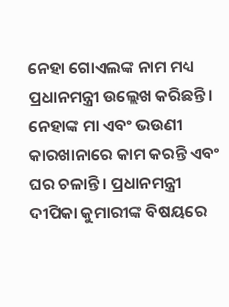ନେହା ଗୋଏଲଙ୍କ ନାମ ମଧ୍ୟ ପ୍ରଧାନମନ୍ତ୍ରୀ ଉଲ୍ଲେଖ କରିଛନ୍ତି। ନେହାଙ୍କ ମା ଏବଂ ଭଉଣୀ କାରଖାନାରେ କାମ କରନ୍ତି ଏବଂ ଘର ଚଳାନ୍ତି। ପ୍ରଧାନମନ୍ତ୍ରୀ ଦୀପିକା କୁମାରୀଙ୍କ ବିଷୟରେ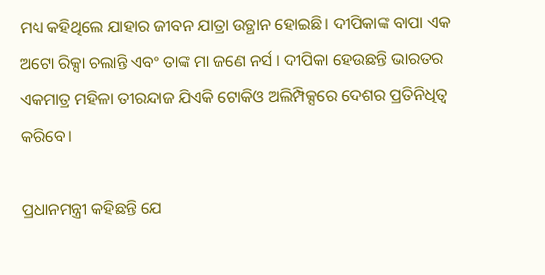ମଧ୍ୟ କହିଥିଲେ ଯାହାର ଜୀବନ ଯାତ୍ରା ଉତ୍ଥାନ ହୋଇଛି। ଦୀପିକାଙ୍କ ବାପା ଏକ ଅଟୋ ରିକ୍ସା ଚଲାନ୍ତି ଏବଂ ତାଙ୍କ ମା ଜଣେ ନର୍ସ । ଦୀପିକା ହେଉଛନ୍ତି ଭାରତର ଏକମାତ୍ର ମହିଳା ତୀରନ୍ଦାଜ ଯିଏକି ଟୋକିଓ ଅଲିମ୍ପିକ୍ସରେ ଦେଶର ପ୍ରତିନିଧିତ୍ୱ କରିବେ।

ପ୍ରଧାନମନ୍ତ୍ରୀ କହିଛନ୍ତି ଯେ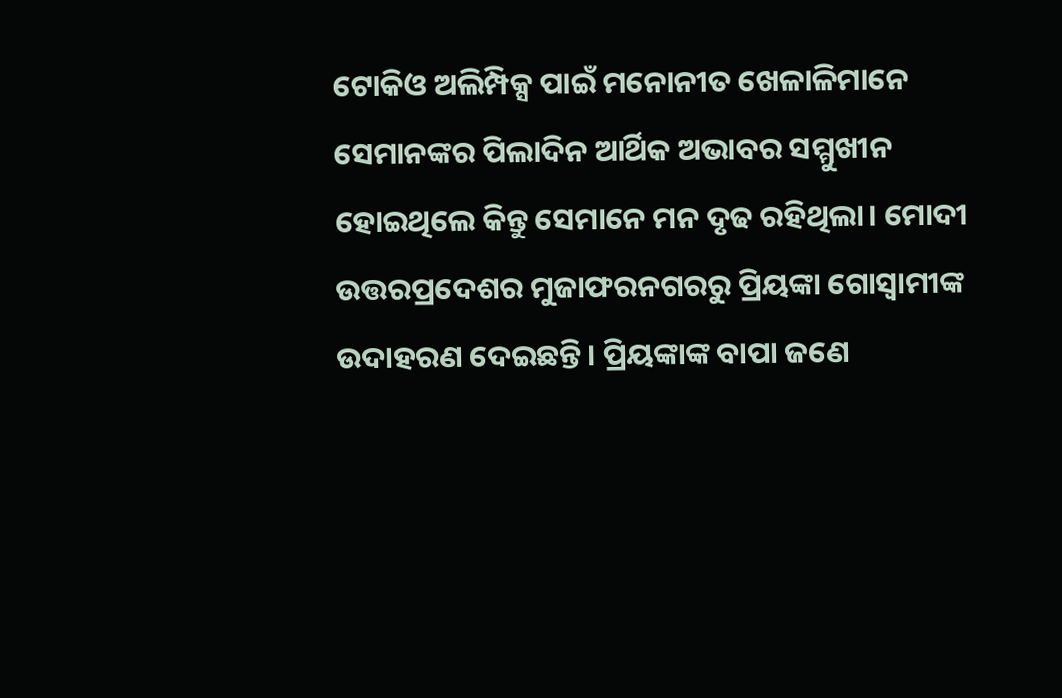ଟୋକିଓ ଅଲିମ୍ପିକ୍ସ ପାଇଁ ମନୋନୀତ ଖେଳାଳିମାନେ ସେମାନଙ୍କର ପିଲାଦିନ ଆର୍ଥିକ ଅଭାବର ସମ୍ମୁଖୀନ ହୋଇଥିଲେ କିନ୍ତୁ ସେମାନେ ମନ ଦୃଢ ରହିଥିଲା। ମୋଦୀ ଉତ୍ତରପ୍ରଦେଶର ମୁଜାଫରନଗରରୁ ପ୍ରିୟଙ୍କା ଗୋସ୍ୱାମୀଙ୍କ ଉଦାହରଣ ଦେଇଛନ୍ତି। ପ୍ରିୟଙ୍କାଙ୍କ ବାପା ଜଣେ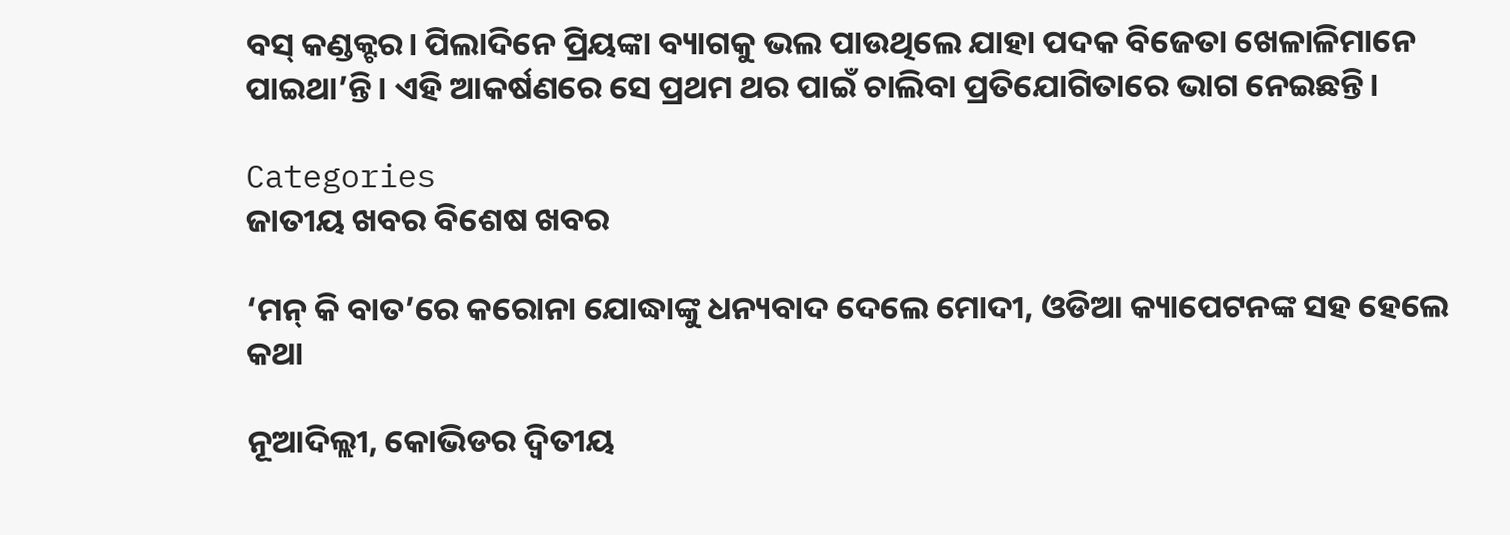ବସ୍ କଣ୍ଡକ୍ଟର। ପିଲାଦିନେ ପ୍ରିୟଙ୍କା ବ୍ୟାଗକୁ ଭଲ ପାଉଥିଲେ ଯାହା ପଦକ ବିଜେତା ଖେଳାଳିମାନେ ପାଇଥା’ନ୍ତି। ଏହି ଆକର୍ଷଣରେ ସେ ପ୍ରଥମ ଥର ପାଇଁ ଚାଲିବା ପ୍ରତିଯୋଗିତାରେ ଭାଗ ନେଇଛନ୍ତି।

Categories
ଜାତୀୟ ଖବର ବିଶେଷ ଖବର

‘ମନ୍ କି ବାତ’ରେ କରୋନା ଯୋଦ୍ଧାଙ୍କୁ ଧନ୍ୟବାଦ ଦେଲେ ମୋଦୀ, ଓଡିଆ କ୍ୟାପେଟନଙ୍କ ସହ ହେଲେ କଥା

ନୂଆଦିଲ୍ଲୀ, କୋଭିଡର ଦ୍ୱିତୀୟ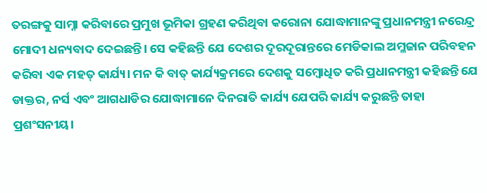ତରଙ୍ଗକୁ ସାମ୍ନା କରିବାରେ ପ୍ରମୁଖ ଭୂମିକା ଗ୍ରହଣ କରିଥିବା କରୋନା ଯୋଦ୍ଧାମାନଙ୍କୁ ପ୍ରଧାନମନ୍ତ୍ରୀ ନରେନ୍ଦ୍ର ମୋଦୀ ଧନ୍ୟବାଦ ଦେଇଛନ୍ତି। ସେ କହିଛନ୍ତି ଯେ ଦେଶର ଦୂରଦୂରାନ୍ତରେ ମେଡିକାଲ ଅମ୍ଳଜାନ ପରିବହନ କରିବା ଏକ ମହତ୍ କାର୍ଯ୍ୟ। ମନ କି ବାତ୍ କାର୍ଯ୍ୟକ୍ରମରେ ଦେଶକୁ ସମ୍ବୋଧିତ କରି ପ୍ରଧାନମନ୍ତ୍ରୀ କହିଛନ୍ତି ଯେ ଡାକ୍ତର, ନର୍ସ ଏବଂ ଆଗଧାଡିର ଯୋଦ୍ଧାମାନେ ଦିନରାତି କାର୍ଯ୍ୟ ଯେପରି କାର୍ଯ୍ୟ କରୁଛନ୍ତି ତାହା ପ୍ରଶଂସନୀୟ।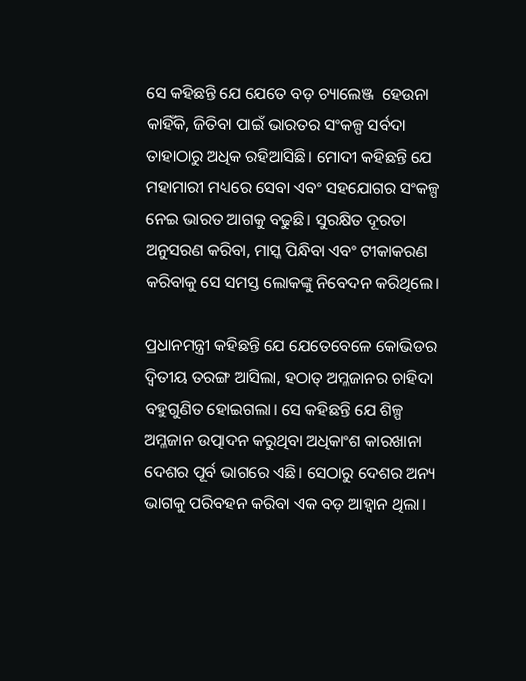ସେ କହିଛନ୍ତି ଯେ ଯେତେ ବଡ଼ ଚ୍ୟାଲେଞ୍ଜ  ହେଉନା କାହିଁକି, ଜିତିବା ପାଇଁ ଭାରତର ସଂକଳ୍ପ ସର୍ବଦା ତାହାଠାରୁ ଅଧିକ ରହିଆସିଛି। ମୋଦୀ କହିଛନ୍ତି ଯେ ମହାମାରୀ ମଧ୍ୟରେ ସେବା ଏବଂ ସହଯୋଗର ସଂକଳ୍ପ ନେଇ ଭାରତ ଆଗକୁ ବଢୁଛି। ସୁରକ୍ଷିତ ଦୂରତା ଅନୁସରଣ କରିବା, ମାସ୍କ ପିନ୍ଧିବା ଏବଂ ଟୀକାକରଣ କରିବାକୁ ସେ ସମସ୍ତ ଲୋକଙ୍କୁ ନିବେଦନ କରିଥିଲେ।

ପ୍ରଧାନମନ୍ତ୍ରୀ କହିଛନ୍ତି ଯେ ଯେତେବେଳେ କୋଭିଡର ଦ୍ୱିତୀୟ ତରଙ୍ଗ ଆସିଲା, ହଠାତ୍ ଅମ୍ଳଜାନର ଚାହିଦା ବହୁଗୁଣିତ ହୋଇଗଲା। ସେ କହିଛନ୍ତି ଯେ ଶିଳ୍ପ ଅମ୍ଳଜାନ ଉତ୍ପାଦନ କରୁଥିବା ଅଧିକାଂଶ କାରଖାନା ଦେଶର ପୂର୍ବ ଭାଗରେ ଏଛି। ସେଠାରୁ ଦେଶର ଅନ୍ୟ ଭାଗକୁ ପରିବହନ କରିବା ଏକ ବଡ଼ ଆହ୍ବାନ ଥିଲା।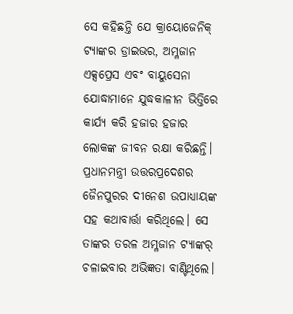ସେ କହିଛନ୍ତି ଯେ କ୍ରାୟୋଜେନିକ୍ ଟ୍ୟାଙ୍କର ଡ୍ରାଇଭର, ଅମ୍ଳଜାନ ଏକ୍ସପ୍ରେସ ଏବଂ ବାୟୁସେନା ଯୋଦ୍ଧାମାନେ ଯୁଦ୍ଧକାଳୀନ ଭିତ୍ତିରେ କାର୍ଯ୍ୟ କରି ହଜାର ହଜାର ଲୋକଙ୍କ ଜୀବନ ରକ୍ଷା କରିଛନ୍ତି। ପ୍ରଧାନମନ୍ତ୍ରୀ ଉତ୍ତରପ୍ରଦେଶର ଜୈନପୁରର ଦୀନେଶ ଉପାଧ୍ୟାୟଙ୍କ ସହ କଥାବାର୍ତ୍ତା କରିଥିଲେ। ସେ ତାଙ୍କର ତରଳ ଅମ୍ଳଜାନ ଟ୍ୟାଙ୍କର୍ ଚଳାଇବାର ଅଭିଜ୍ଞତା ବାଣ୍ଟିଥିଲେ।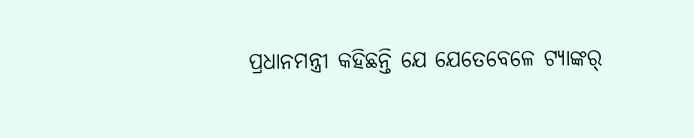ପ୍ରଧାନମନ୍ତ୍ରୀ କହିଛନ୍ତି ଯେ ଯେତେବେଳେ ଟ୍ୟାଙ୍କର୍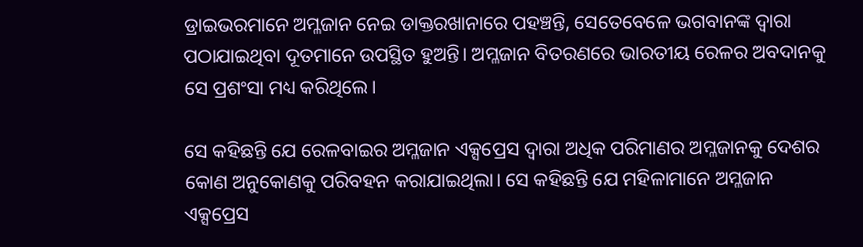ଡ୍ରାଇଭରମାନେ ଅମ୍ଳଜାନ ନେଇ ଡାକ୍ତରଖାନାରେ ପହଞ୍ଚନ୍ତି, ସେତେବେଳେ ଭଗବାନଙ୍କ ଦ୍ୱାରା ପଠାଯାଇଥିବା ଦୂତମାନେ ଉପସ୍ଥିତ ହୁଅନ୍ତି। ଅମ୍ଳଜାନ ବିତରଣରେ ଭାରତୀୟ ରେଳର ଅବଦାନକୁ ସେ ପ୍ରଶଂସା ମଧ୍ୟ କରିଥିଲେ।

ସେ କହିଛନ୍ତି ଯେ ରେଳବାଇର ଅମ୍ଳଜାନ ଏକ୍ସପ୍ରେସ ଦ୍ବାରା ଅଧିକ ପରିମାଣର ଅମ୍ଳଜାନକୁ ଦେଶର କୋଣ ଅନୁକୋଣକୁ ପରିବହନ କରାଯାଇଥିଲା। ସେ କହିଛନ୍ତି ଯେ ମହିଳାମାନେ ଅମ୍ଳଜାନ ଏକ୍ସପ୍ରେସ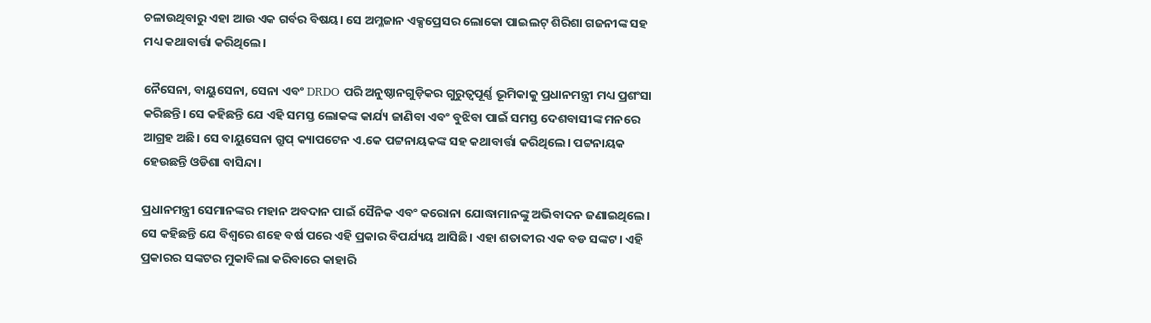ଚଳାଉଥିବାରୁ ଏହା ଆଉ ଏକ ଗର୍ବର ବିଷୟ। ସେ ଅମ୍ଳଜାନ ଏକ୍ସପ୍ରେସର ଲୋକୋ ପାଇଲଟ୍ ଶିରିଶା ଗଜନୀଙ୍କ ସହ ମଧ୍ୟ କଥାବାର୍ତ୍ତା କରିଥିଲେ।

ନୈସେନା, ବାୟୁସେନା, ସେନା ଏବଂ DRDO ପରି ଅନୁଷ୍ଠାନଗୁଡ଼ିକର ଗୁରୁତ୍ୱପୂର୍ଣ୍ଣ ଭୂମିକାକୁ ପ୍ରଧାନମନ୍ତ୍ରୀ ମଧ୍ୟ ପ୍ରଶଂସା କରିଛନ୍ତି। ସେ କହିଛନ୍ତି ଯେ ଏହି ସମସ୍ତ ଲୋକଙ୍କ କାର୍ଯ୍ୟ ଜାଣିବା ଏବଂ ବୁଝିବା ପାଇଁ ସମସ୍ତ ଦେଶବାସୀଙ୍କ ମନରେ ଆଗ୍ରହ ଅଛି। ସେ ବାୟୁସେନା ଗ୍ରୁପ୍ କ୍ୟାପଟେନ ଏ.କେ ପଟ୍ଟନାୟକଙ୍କ ସହ କଥାବାର୍ତ୍ତା କରିଥିଲେ। ପଟ୍ଟନାୟକ ହେଉଛନ୍ତି ଓଡିଶା ବାସିନ୍ଦା।

ପ୍ରଧାନମନ୍ତ୍ରୀ ସେମାନଙ୍କର ମହାନ ଅବଦାନ ପାଇଁ ସୈନିକ ଏବଂ କରୋନା ଯୋଦ୍ଧାମାନଙ୍କୁ ଅଭିବାଦନ ଜଣାଇଥିଲେ। ସେ କହିଛନ୍ତି ଯେ ବିଶ୍ୱରେ ଶହେ ବର୍ଷ ପରେ ଏହି ପ୍ରକାର ବିପର୍ଯ୍ୟୟ ଆସିଛି। ଏହା ଶତାବ୍ଦୀର ଏକ ବଡ ସଙ୍କଟ। ଏହି ପ୍ରକାରର ସଙ୍କଟର ମୁକାବିଲା କରିବାରେ କାହାରି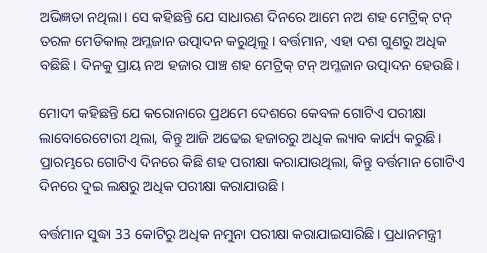ଅଭିଜ୍ଞତା ନଥିଲା। ସେ କହିଛନ୍ତି ଯେ ସାଧାରଣ ଦିନରେ ଆମେ ନଅ ଶହ ମେଟ୍ରିକ୍ ଟନ୍ ତରଳ ମେଡିକାଲ୍ ଅମ୍ଳଜାନ ଉତ୍ପାଦନ କରୁଥିଲୁ। ବର୍ତ୍ତମାନ, ଏହା ଦଶ ଗୁଣରୁ ଅଧିକ ବଛିଛି। ଦିନକୁ ପ୍ରାୟ ନଅ ହଜାର ପାଞ୍ଚ ଶହ ମେଟ୍ରିକ୍ ଟନ୍ ଅମ୍ଳଜାନ ଉତ୍ପାଦନ ହେଉଛି।

ମୋଦୀ କହିଛନ୍ତି ଯେ କରୋନାରେ ପ୍ରଥମେ ଦେଶରେ କେବଳ ଗୋଟିଏ ପରୀକ୍ଷା ଲାବୋରେଟୋରୀ ଥିଲା, କିନ୍ତୁ ଆଜି ଅଢେଇ ହଜାରରୁ ଅଧିକ ଲ୍ୟାବ କାର୍ଯ୍ୟ କରୁଛି। ପ୍ରାରମ୍ଭରେ ଗୋଟିଏ ଦିନରେ କିଛି ଶହ ପରୀକ୍ଷା କରାଯାଉଥିଲା, କିନ୍ତୁ ବର୍ତ୍ତମାନ ଗୋଟିଏ ଦିନରେ ଦୁଇ ଲକ୍ଷରୁ ଅଧିକ ପରୀକ୍ଷା କରାଯାଉଛି।

ବର୍ତ୍ତମାନ ସୁଦ୍ଧା 33 କୋଟିରୁ ଅଧିକ ନମୁନା ପରୀକ୍ଷା କରାଯାଇସାରିଛି। ପ୍ରଧାନମନ୍ତ୍ରୀ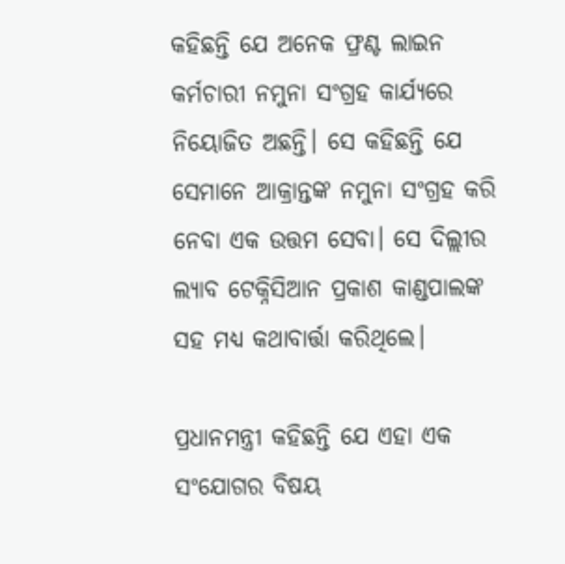କହିଛନ୍ତି ଯେ ଅନେକ ଫ୍ରଣ୍ଟ ଲାଇନ କର୍ମଚାରୀ ନମୁନା ସଂଗ୍ରହ କାର୍ଯ୍ୟରେ ନିୟୋଜିତ ଅଛନ୍ତି। ସେ କହିଛନ୍ତି ଯେ ସେମାନେ ଆକ୍ରାନ୍ତଙ୍କ ନମୁନା ସଂଗ୍ରହ କରି ନେବା ଏକ ଉତ୍ତମ ସେବା। ସେ ଦିଲ୍ଲୀର ଲ୍ୟାବ ଟେକ୍ନିସିଆନ ପ୍ରକାଶ କାଣ୍ଡପାଲଙ୍କ ସହ ମଧ୍ୟ କଥାବାର୍ତ୍ତା କରିଥିଲେ।

ପ୍ରଧାନମନ୍ତ୍ରୀ କହିଛନ୍ତି ଯେ ଏହା ଏକ ସଂଯୋଗର ବିଷୟ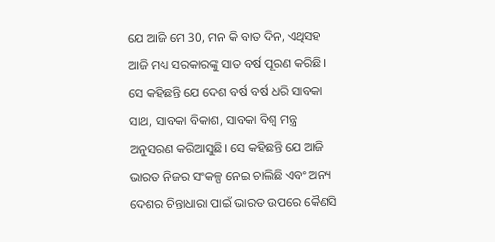ଯେ ଆଜି ମେ 30, ମନ କି ବାତ ଦିନ, ଏଥିସହ ଆଜି ମଧ୍ୟ ସରକାରଙ୍କୁ ସାତ ବର୍ଷ ପୂରଣ କରିଛି। ସେ କହିଛନ୍ତି ଯେ ଦେଶ ବର୍ଷ ବର୍ଷ ଧରି ସାବକା ସାଥ, ସାବକା ବିକାଶ, ସାବକା ବିଶ୍ୱ ମନ୍ତ୍ର ଅନୁସରଣ କରିଆସୁଛି। ସେ କହିଛନ୍ତି ଯେ ଆଜି ଭାରତ ନିଜର ସଂକଳ୍ପ ନେଇ ଚାଲିଛି ଏବଂ ଅନ୍ୟ ଦେଶର ଚିନ୍ତାଧାରା ପାଇଁ ଭାରତ ଉପରେ କୈଣସି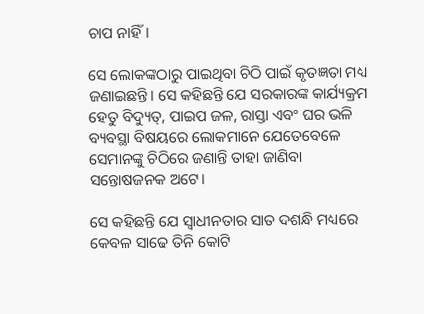ଚାପ ନାହିଁ।

ସେ ଲୋକଙ୍କଠାରୁ ପାଇଥିବା ଚିଠି ପାଇଁ କୃତଜ୍ଞତା ମଧ୍ୟ ଜଣାଇଛନ୍ତି। ସେ କହିଛନ୍ତି ଯେ ସରକାରଙ୍କ କାର୍ଯ୍ୟକ୍ରମ ହେତୁ ବିଦ୍ୟୁତ୍, ପାଇପ ଜଳ, ରାସ୍ତା ଏବଂ ଘର ଭଳି ବ୍ୟବସ୍ଥା ବିଷୟରେ ଲୋକମାନେ ଯେତେବେଳେ ସେମାନଙ୍କୁ ଚିଠିରେ ଜଣାନ୍ତି ତାହା ଜାଣିବା ସନ୍ତୋଷଜନକ ଅଟେ।

ସେ କହିଛନ୍ତି ଯେ ସ୍ୱାଧୀନତାର ସାତ ଦଶନ୍ଧି ମଧ୍ୟରେ କେବଳ ସାଢେ ତିନି କୋଟି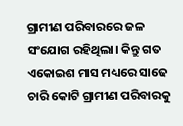ଗ୍ରାମୀଣ ପରିବାରରେ ଜଳ ସଂଯୋଗ ରହିଥିଲା। କିନ୍ତୁ ଗତ ଏକୋଇଶ ମାସ ମଧ୍ୟରେ ସାଢେ ଚାରି କୋଟି ଗ୍ରାମୀଣ ପରିବାରକୁ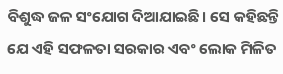ବିଶୁଦ୍ଧ ଜଳ ସଂଯୋଗ ଦିଆଯାଇଛି। ସେ କହିଛନ୍ତି ଯେ ଏହି ସଫଳତା ସରକାର ଏବଂ ଲୋକ ମିଳିତ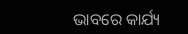ଭାବରେ କାର୍ଯ୍ୟ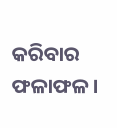କରିବାର ଫଳାଫଳ।